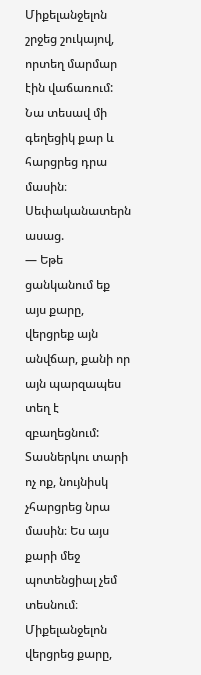Միքելանջելոն շրջեց շուկայով, որտեղ մարմար էին վաճառում: Նա տեսավ մի գեղեցիկ քար և հարցրեց դրա մասին։
Սեփականատերն ասաց.
— Եթե ցանկանում եք այս քարը, վերցրեք այն անվճար, քանի որ այն պարզապես տեղ է զբաղեցնում: Տասներկու տարի ոչ ոք, նույնիսկ չհարցրեց նրա մասին։ Ես այս քարի մեջ պոտենցիալ չեմ տեսնում։
Միքելանջելոն վերցրեց քարը,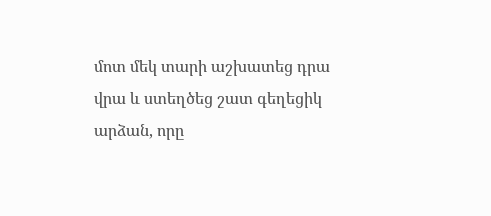մոտ մեկ տարի աշխատեց դրա վրա և ստեղծեց շատ գեղեցիկ արձան, որը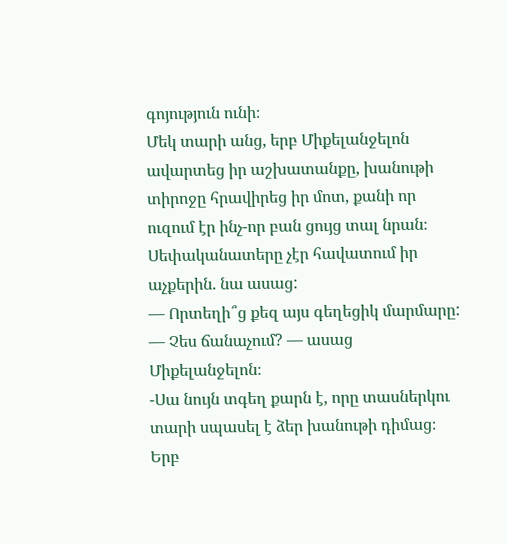գոյություն ունի։
Մեկ տարի անց, երբ Միքելանջելոն ավարտեց իր աշխատանքը, խանութի տիրոջը հրավիրեց իր մոտ, քանի որ ուզում էր ինչ-որ բան ցույց տալ նրան։ Սեփականատերը չէր հավատում իր աչքերին. նա ասաց:
— Որտեղի՞ց քեզ այս գեղեցիկ մարմարը:
— Չես ճանաչում? — ասաց Միքելանջելոն։
-Սա նույն տգեղ քարն է, որը տասներկու տարի սպասել է ձեր խանութի դիմաց։
Երբ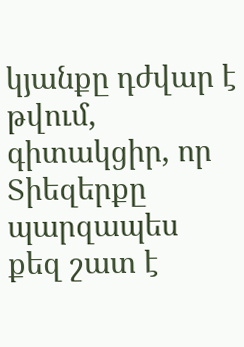կյանքը դժվար է թվում, գիտակցիր, որ Տիեզերքը պարզապես քեզ շատ է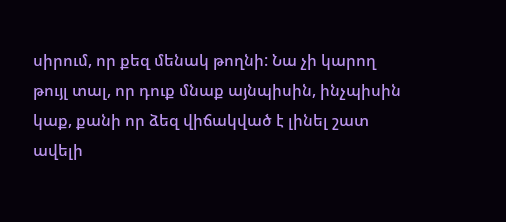սիրում, որ քեզ մենակ թողնի: Նա չի կարող թույլ տալ, որ դուք մնաք այնպիսին, ինչպիսին կաք, քանի որ ձեզ վիճակված է լինել շատ ավելի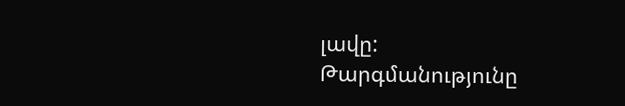լավը:
Թարգմանությունը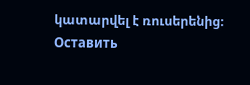կատարվել է ռուսերենից։
Оставить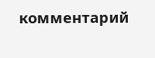комментарий